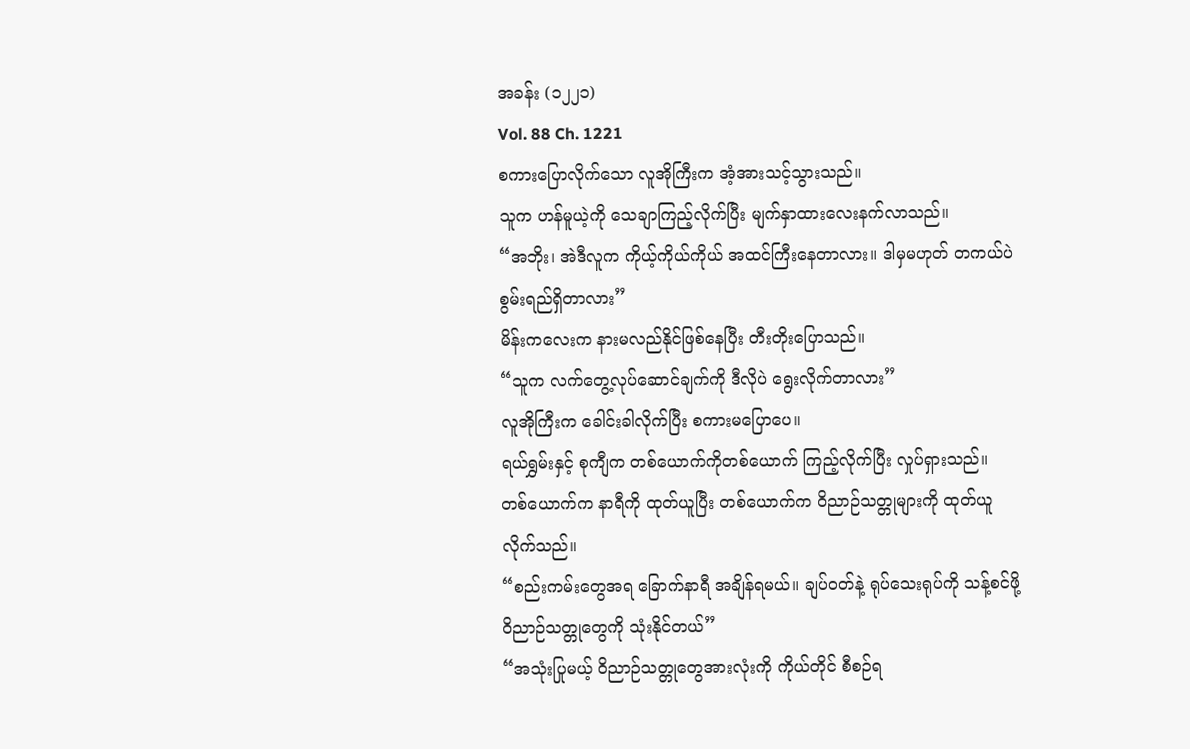အခန်း (၁၂၂၁)
Vol. 88 Ch. 1221
စကားပြောလိုက်သော လူအိုကြီးက အံ့အားသင့်သွားသည်။
သူက ဟန်မူယဲ့ကို သေချာကြည့်လိုက်ပြီး မျက်နှာထားလေးနက်လာသည်။
“အဘိုး၊ အဲဒီလူက ကိုယ့်ကိုယ်ကိုယ် အထင်ကြီးနေတာလား။ ဒါမှမဟုတ် တကယ်ပဲ စွမ်းရည်ရှိတာလား”
မိန်းကလေးက နားမလည်နိုင်ဖြစ်နေပြီး တီးတိုးပြောသည်။
“သူက လက်တွေ့လုပ်ဆောင်ချက်ကို ဒီလိုပဲ ရွေးလိုက်တာလား”
လူအိုကြီးက ခေါင်းခါလိုက်ပြီး စကားမပြောပေ။
ရယ်ရွှမ်းနှင့် စုကျီက တစ်ယောက်ကိုတစ်ယောက် ကြည့်လိုက်ပြီး လှုပ်ရှားသည်။
တစ်ယောက်က နာရီကို ထုတ်ယူပြီး တစ်ယောက်က ဝိညာဉ်သတ္တုများကို ထုတ်ယူလိုက်သည်။
“စည်းကမ်းတွေအရ ခြောက်နာရီ အချိန်ရမယ်။ ချပ်ဝတ်နဲ့ ရုပ်သေးရုပ်ကို သန့်စင်ဖို့ ဝိညာဉ်သတ္တုတွေကို သုံးနိုင်တယ်”
“အသုံးပြုမယ့် ဝိညာဉ်သတ္တုတွေအားလုံးကို ကိုယ်တိုင် စီစဉ်ရ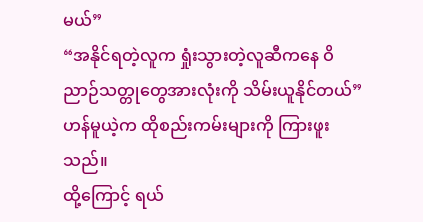မယ်”
“အနိုင်ရတဲ့လူက ရှုံးသွားတဲ့လူဆီကနေ ဝိညာဉ်သတ္တုတွေအားလုံးကို သိမ်းယူနိုင်တယ်”
ဟန်မူယဲ့က ထိုစည်းကမ်းများကို ကြားဖူးသည်။
ထို့ကြောင့် ရယ်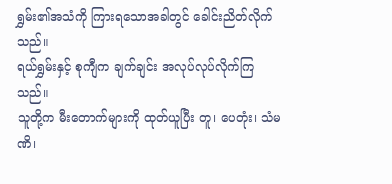ရွှမ်း၏အသံကို ကြားရသောအခါတွင် ခေါင်းညိတ်လိုက်သည်။
ရယ်ရွှမ်းနှင့် စုကျီက ချက်ချင်း အလုပ်လုပ်လိုက်ကြသည်။
သူတို့က မီးတောက်များကို ထုတ်ယူပြီး တူ၊ ပေတုံး၊ သံမဏိ၊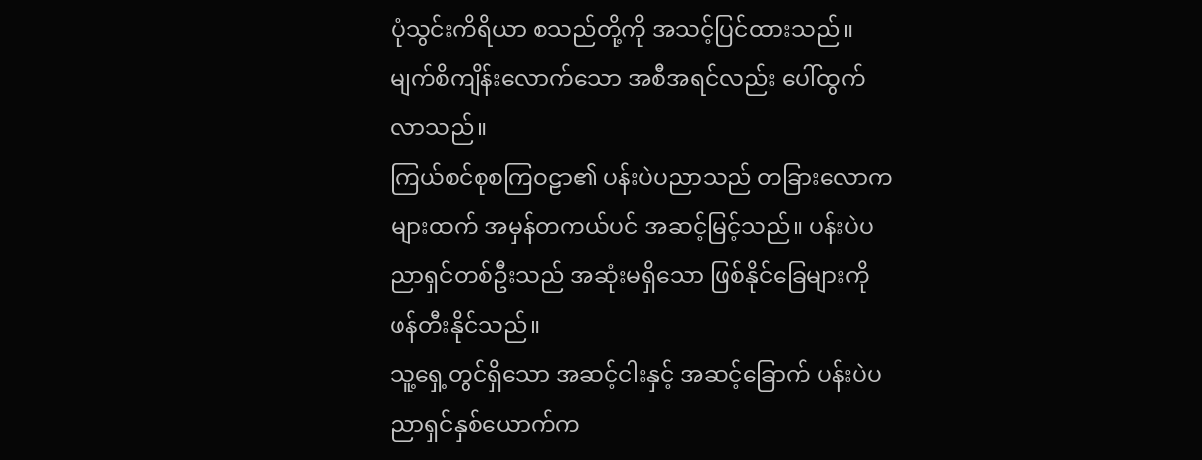ပုံသွင်းကိရိယာ စသည်တို့ကို အသင့်ပြင်ထားသည်။ မျက်စိကျိန်းလောက်သော အစီအရင်လည်း ပေါ်ထွက်လာသည်။
ကြယ်စင်စုစကြဝဠာ၏ ပန်းပဲပညာသည် တခြားလောကများထက် အမှန်တကယ်ပင် အဆင့်မြင့်သည်။ ပန်းပဲပညာရှင်တစ်ဦးသည် အဆုံးမရှိသော ဖြစ်နိုင်ခြေများကို ဖန်တီးနိုင်သည်။
သူ့ရှေ့တွင်ရှိသော အဆင့်ငါးနှင့် အဆင့်ခြောက် ပန်းပဲပညာရှင်နှစ်ယောက်က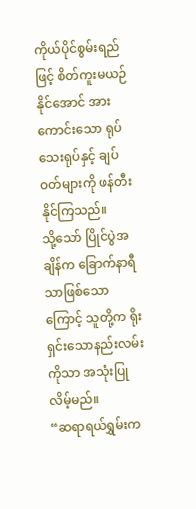ကိုယ်ပိုင်စွမ်းရည်ဖြင့် စိတ်ကူးမယဉ်နိုင်အောင် အားကောင်းသော ရုပ်သေးရုပ်နှင့် ချပ်ဝတ်များကို ဖန်တီးနိုင်ကြသည်။
သို့သော် ပြိုင်ပွဲအချိန်က ခြောက်နာရီသာဖြစ်သောကြောင့် သူတို့က ရိုးရှင်းသောနည်းလမ်းကိုသာ အသုံးပြုလိမ့်မည်။
“ဆရာရယ်ရွှမ်းက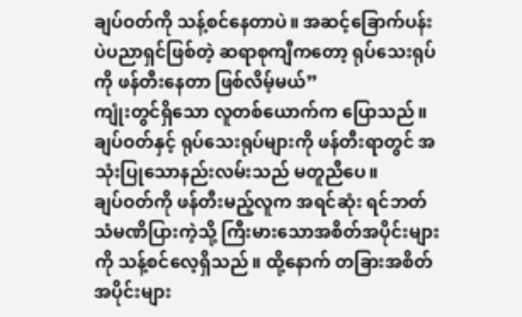ချပ်ဝတ်ကို သန့်စင်နေတာပဲ။ အဆင့်ခြောက်ပန်းပဲပညာရှင်ဖြစ်တဲ့ ဆရာစုကျီကတော့ ရုပ်သေးရုပ်ကို ဖန်တီးနေတာ ဖြစ်လိမ့်မယ်”
ကျုံးတွင်ရှိသော လူတစ်ယောက်က ပြောသည်။
ချပ်ဝတ်နှင့် ရုပ်သေးရုပ်များကို ဖန်တီးရာတွင် အသုံးပြုသောနည်းလမ်းသည် မတူညီပေ။
ချပ်ဝတ်ကို ဖန်တီးမည့်လူက အရင်ဆုံး ရင်ဘတ်သံမဏိပြားကဲ့သို့ ကြီးမားသောအစိတ်အပိုင်းများကို သန့်စင်လေ့ရှိသည်။ ထို့နောက် တခြားအစိတ်အပိုင်းများ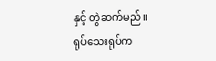နှင့် တွဲဆက်မည်။
ရုပ်သေးရုပ်က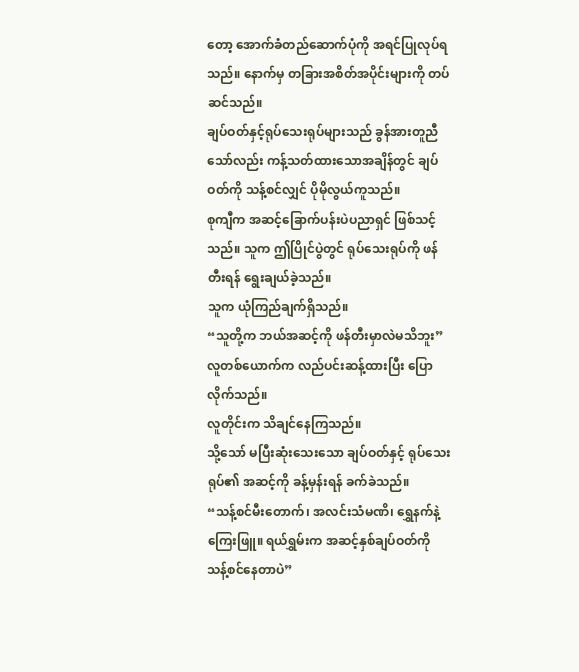တော့ အောက်ခံတည်ဆောက်ပုံကို အရင်ပြုလုပ်ရသည်။ နောက်မှ တခြားအစိတ်အပိုင်းများကို တပ်ဆင်သည်။
ချပ်ဝတ်နှင့်ရုပ်သေးရုပ်များသည် ခွန်အားတူညီသော်လည်း ကန့်သတ်ထားသောအချိန်တွင် ချပ်ဝတ်ကို သန့်စင်လျှင် ပိုမိုလွယ်ကူသည်။
စုကျီက အဆင့်ခြောက်ပန်းပဲပညာရှင် ဖြစ်သင့်သည်။ သူက ဤပြိုင်ပွဲတွင် ရုပ်သေးရုပ်ကို ဖန်တီးရန် ရွေးချယ်ခဲ့သည်။
သူက ယုံကြည်ချက်ရှိသည်။
“သူတို့က ဘယ်အဆင့်ကို ဖန်တီးမှာလဲမသိဘူး”
လူတစ်ယောက်က လည်ပင်းဆန့်ထားပြီး ပြောလိုက်သည်။
လူတိုင်းက သိချင်နေကြသည်။
သို့သော် မပြီးဆုံးသေးသော ချပ်ဝတ်နှင့် ရုပ်သေးရုပ်၏ အဆင့်ကို ခန့်မှန်းရန် ခက်ခဲသည်။
“သန့်စင်မီးတောက်၊ အလင်းသံမဏိ၊ ရွှေနက်နဲ့ ကြေးဖြူ။ ရယ်ရွှမ်းက အဆင့်နှစ်ချပ်ဝတ်ကို သန့်စင်နေတာပဲ”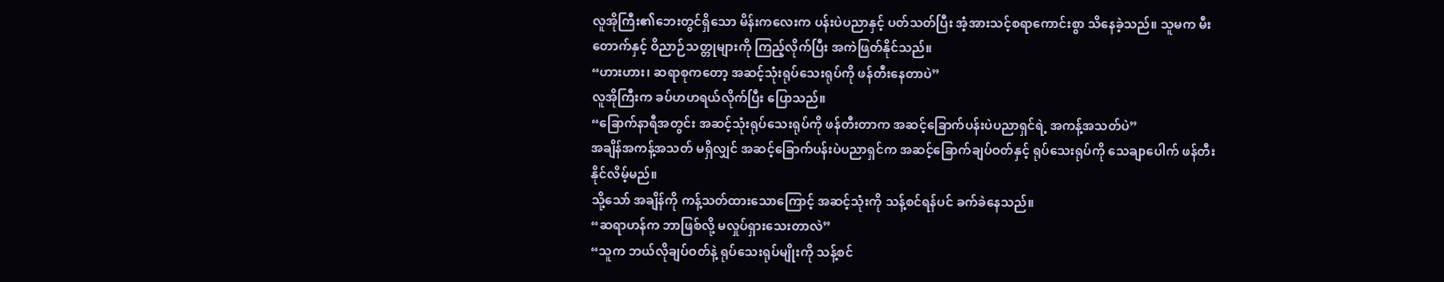လူအိုကြီး၏ဘေးတွင်ရှိသော မိန်းကလေးက ပန်းပဲပညာနှင့် ပတ်သတ်ပြီး အံ့အားသင့်စရာကောင်းစွာ သိနေခဲ့သည်။ သူမက မီးတောက်နှင့် ဝိညာဉ်သတ္တုများကို ကြည့်လိုက်ပြီး အကဲဖြတ်နိုင်သည်။
“ဟားဟား၊ ဆရာစုကတော့ အဆင့်သုံးရုပ်သေးရုပ်ကို ဖန်တီးနေတာပဲ”
လူအိုကြီးက ခပ်ဟဟရယ်လိုက်ပြီး ပြောသည်။
“ခြောက်နာရီအတွင်း အဆင့်သုံးရုပ်သေးရုပ်ကို ဖန်တီးတာက အဆင့်ခြောက်ပန်းပဲပညာရှင်ရဲ့ အကန့်အသတ်ပဲ”
အချိန်အကန့်အသတ် မရှိလျှင် အဆင့်ခြောက်ပန်းပဲပညာရှင်က အဆင့်ခြောက်ချပ်ဝတ်နှင့် ရုပ်သေးရုပ်ကို သေချာပေါက် ဖန်တီးနိုင်လိမ့်မည်။
သို့သော် အချိန်ကို ကန့်သတ်ထားသောကြောင့် အဆင့်သုံးကို သန့်စင်ရန်ပင် ခက်ခဲနေသည်။
“ဆရာဟန်က ဘာဖြစ်လို့ မလှုပ်ရှားသေးတာလဲ”
“သူက ဘယ်လိုချပ်ဝတ်နဲ့ ရုပ်သေးရုပ်မျိုးကို သန့်စင်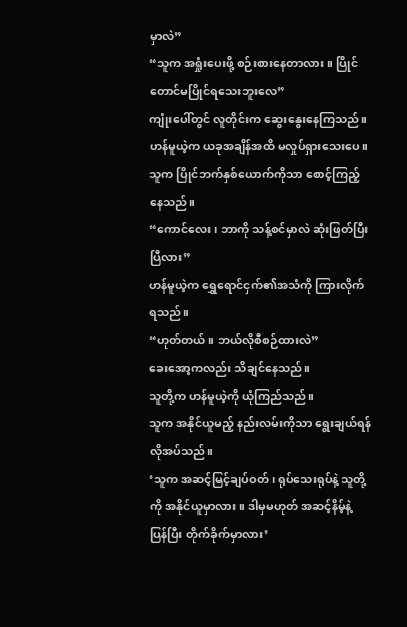မှာလဲ”
“သူက အရှုံးပေးဖို့ စဉ်းစားနေတာလား။ ပြိုင်တောင်မပြိုင်ရသေးဘူးလေ”
ကျုံးပေါ်တွင် လူတိုင်းက ဆွေးနွေးနေကြသည်။
ဟန်မူယဲ့က ယခုအချိန်အထိ မလှုပ်ရှားသေးပေ။
သူက ပြိုင်ဘက်နှစ်ယောက်ကိုသာ စောင့်ကြည့်နေသည်။
“ကောင်လေး၊ ဘာကို သန့်စင်မှာလဲ ဆုံးဖြတ်ပြီးပြီလား”
ဟန်မူယဲ့က ရွှေရောင်ငှက်၏အသံကို ကြားလိုက်ရသည်။
“ဟုတ်တယ်။ ဘယ်လိုစီစဉ်ထားလဲ”
ခေးအော့ကလည်း သိချင်နေသည်။
သူတို့က ဟန်မူယဲ့ကို ယုံကြည်သည်။
သူက အနိုင်ယူမည့် နည်းလမ်းကိုသာ ရွေးချယ်ရန် လိုအပ်သည်။
‘သူက အဆင့်မြင့်ချပ်ဝတ်၊ ရုပ်သေးရုပ်နဲ့ သူတို့ကို အနိုင်ယူမှာလား။ ဒါမှမဟုတ် အဆင့်နိမ့်နဲ့ ပြန်ပြီး တိုက်ခိုက်မှာလား’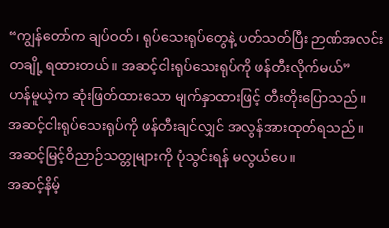“ကျွန်တော်က ချပ်ဝတ်၊ ရုပ်သေးရုပ်တွေနဲ့ ပတ်သတ်ပြီး ဉာဏ်အလင်းတချို့ ရထားတယ်။ အဆင့်ငါးရုပ်သေးရုပ်ကို ဖန်တီးလိုက်မယ်”
ဟန်မူယဲ့က ဆုံးဖြတ်ထားသော မျက်နှာထားဖြင့် တီးတိုးပြောသည်။
အဆင့်ငါးရုပ်သေးရုပ်ကို ဖန်တီးချင်လျှင် အလွန်အားထုတ်ရသည်။
အဆင့်မြင့်ဝိညာဉ်သတ္တုများကို ပုံသွင်းရန် မလွယ်ပေ။
အဆင့်နိမ့်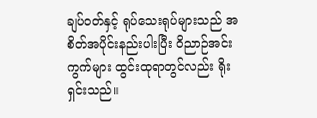ချပ်ဝတ်နှင့် ရုပ်သေးရုပ်များသည် အစိတ်အပိုင်းနည်းပါးပြီး ဝိညာဉ်အင်းကွက်များ ထွင်းထုရာတွင်လည်း ရိုးရှင်းသည်။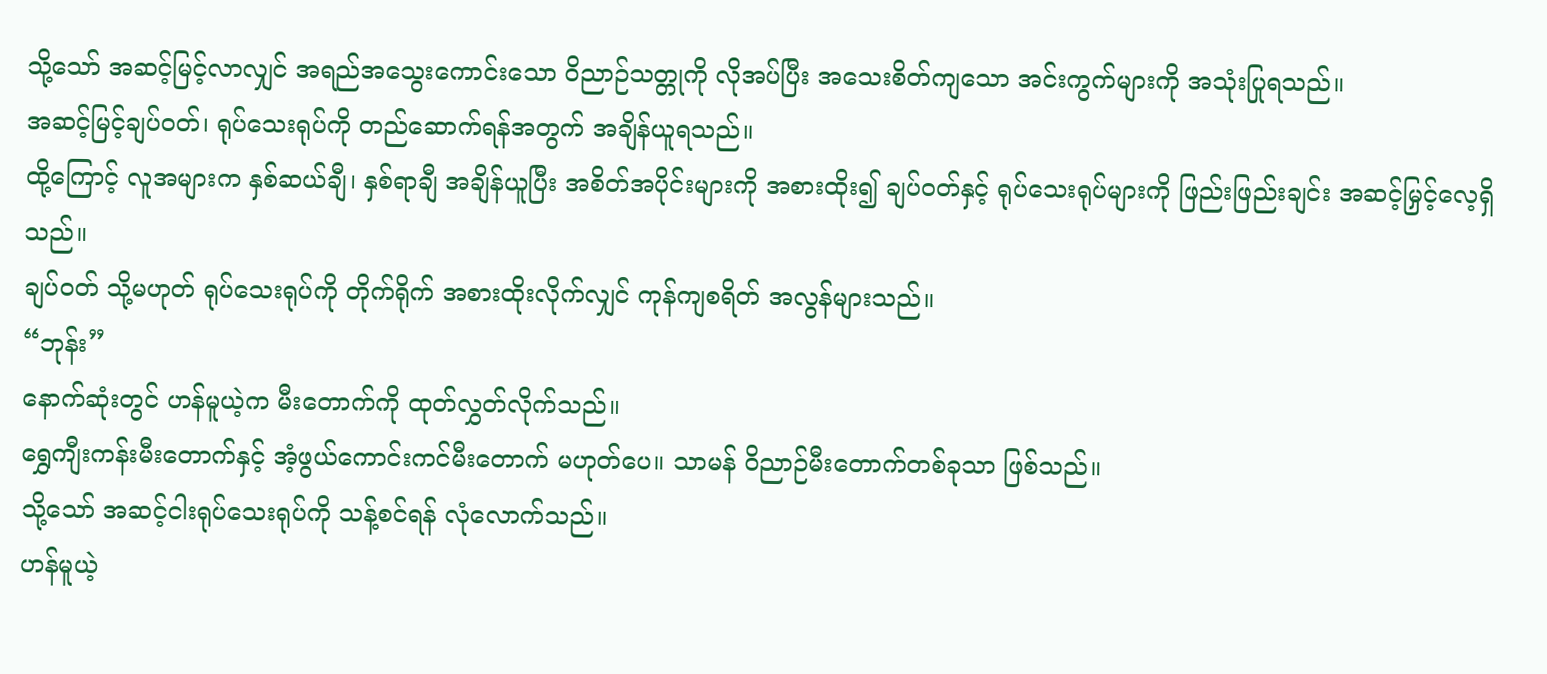သို့သော် အဆင့်မြင့်လာလျှင် အရည်အသွေးကောင်းသော ဝိညာဉ်သတ္တုကို လိုအပ်ပြီး အသေးစိတ်ကျသော အင်းကွက်များကို အသုံးပြုရသည်။
အဆင့်မြင့်ချပ်ဝတ်၊ ရုပ်သေးရုပ်ကို တည်ဆောက်ရန်အတွက် အချိန်ယူရသည်။
ထို့ကြောင့် လူအများက နှစ်ဆယ်ချီ၊ နှစ်ရာချီ အချိန်ယူပြီး အစိတ်အပိုင်းများကို အစားထိုး၍ ချပ်ဝတ်နှင့် ရုပ်သေးရုပ်များကို ဖြည်းဖြည်းချင်း အဆင့်မြှင့်လေ့ရှိသည်။
ချပ်ဝတ် သို့မဟုတ် ရုပ်သေးရုပ်ကို တိုက်ရိုက် အစားထိုးလိုက်လျှင် ကုန်ကျစရိတ် အလွန်များသည်။
“ဘုန်း”
နောက်ဆုံးတွင် ဟန်မူယဲ့က မီးတောက်ကို ထုတ်လွှတ်လိုက်သည်။
ရွှေကျီးကန်းမီးတောက်နှင့် အံ့ဖွယ်ကောင်းကင်မီးတောက် မဟုတ်ပေ။ သာမန် ဝိညာဉ်မီးတောက်တစ်ခုသာ ဖြစ်သည်။
သို့သော် အဆင့်ငါးရုပ်သေးရုပ်ကို သန့်စင်ရန် လုံလောက်သည်။
ဟန်မူယဲ့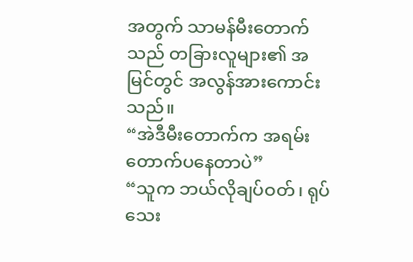အတွက် သာမန်မီးတောက်သည် တခြားလူများ၏ အမြင်တွင် အလွန်အားကောင်းသည်။
“အဲဒီမီးတောက်က အရမ်းတောက်ပနေတာပဲ”
“သူက ဘယ်လိုချပ်ဝတ်၊ ရုပ်သေး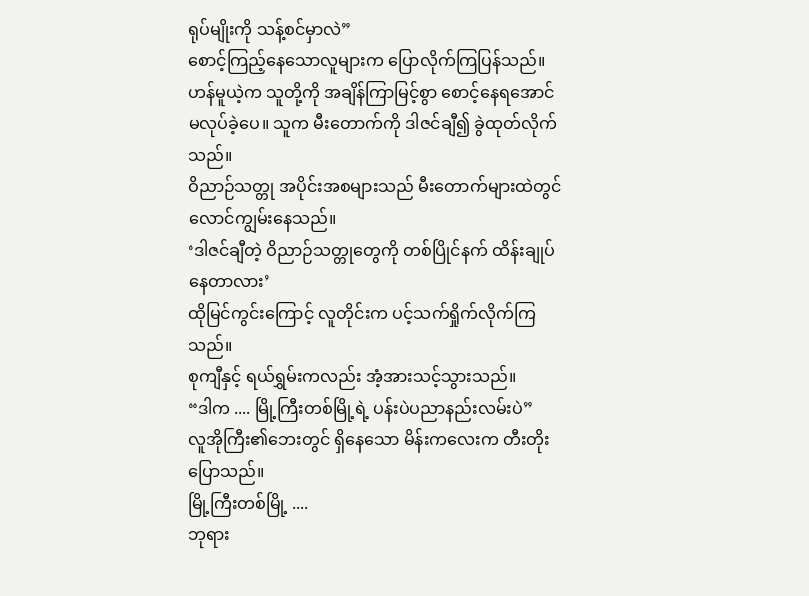ရုပ်မျိုးကို သန့်စင်မှာလဲ”
စောင့်ကြည့်နေသောလူများက ပြောလိုက်ကြပြန်သည်။
ဟန်မူယဲ့က သူတို့ကို အချိန်ကြာမြင့်စွာ စောင့်နေရအောင် မလုပ်ခဲ့ပေ။ သူက မီးတောက်ကို ဒါဇင်ချီ၍ ခွဲထုတ်လိုက်သည်။
ဝိညာဉ်သတ္တု အပိုင်းအစများသည် မီးတောက်များထဲတွင် လောင်ကျွမ်းနေသည်။
‘ဒါဇင်ချီတဲ့ ဝိညာဉ်သတ္တုတွေကို တစ်ပြိုင်နက် ထိန်းချုပ်နေတာလား’
ထိုမြင်ကွင်းကြောင့် လူတိုင်းက ပင့်သက်ရှိုက်လိုက်ကြသည်။
စုကျီနှင့် ရယ်ရွှမ်းကလည်း အံ့အားသင့်သွားသည်။
“ဒါက .... မြို့ကြီးတစ်မြို့ရဲ့ ပန်းပဲပညာနည်းလမ်းပဲ”
လူအိုကြီး၏ဘေးတွင် ရှိနေသော မိန်းကလေးက တီးတိုးပြောသည်။
မြို့ကြီးတစ်မြို့ ....
ဘုရား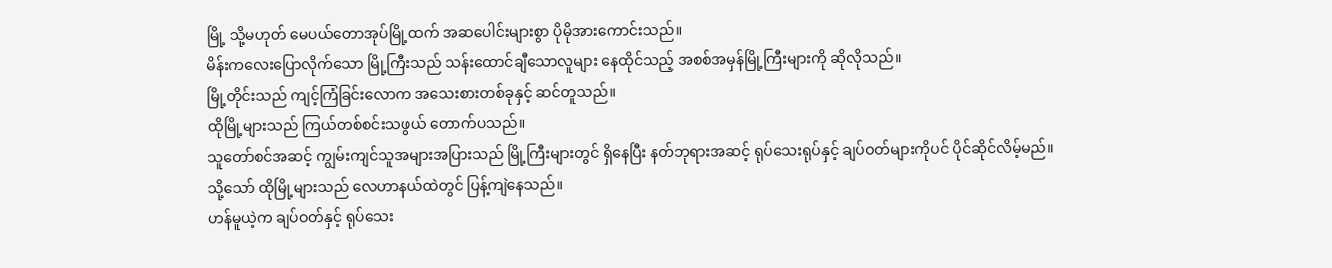မြို့ သို့မဟုတ် မေပယ်တောအုပ်မြို့ထက် အဆပေါင်းများစွာ ပိုမိုအားကောင်းသည်။
မိန်းကလေးပြောလိုက်သော မြို့ကြီးသည် သန်းထောင်ချီသောလူများ နေထိုင်သည့် အစစ်အမှန်မြို့ကြီးများကို ဆိုလိုသည်။
မြို့တိုင်းသည် ကျင့်ကြံခြင်းလောက အသေးစားတစ်ခုနှင့် ဆင်တူသည်။
ထိုမြို့များသည် ကြယ်တစ်စင်းသဖွယ် တောက်ပသည်။
သူတော်စင်အဆင့် ကျွမ်းကျင်သူအများအပြားသည် မြို့ကြီးများတွင် ရှိနေပြီး နတ်ဘုရားအဆင့် ရုပ်သေးရုပ်နှင့် ချပ်ဝတ်များကိုပင် ပိုင်ဆိုင်လိမ့်မည်။
သို့သော် ထိုမြို့များသည် လေဟာနယ်ထဲတွင် ပြန့်ကျဲနေသည်။
ဟန်မူယဲ့က ချပ်ဝတ်နှင့် ရုပ်သေး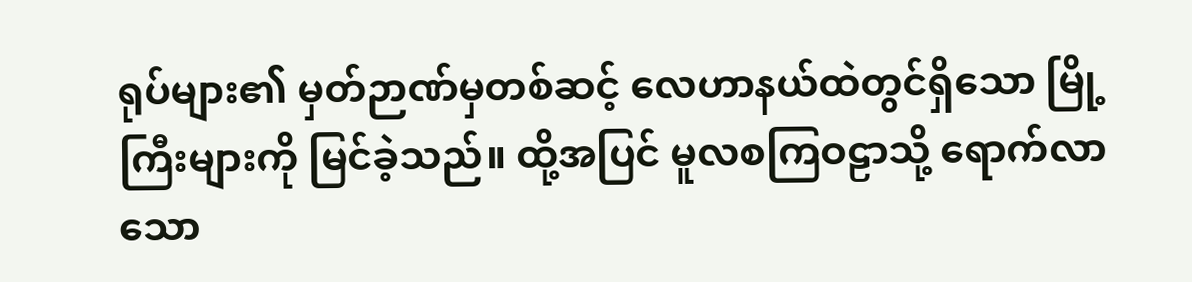ရုပ်များ၏ မှတ်ဉာဏ်မှတစ်ဆင့် လေဟာနယ်ထဲတွင်ရှိသော မြို့ကြီးများကို မြင်ခဲ့သည်။ ထို့အပြင် မူလစကြဝဠာသို့ ရောက်လာသော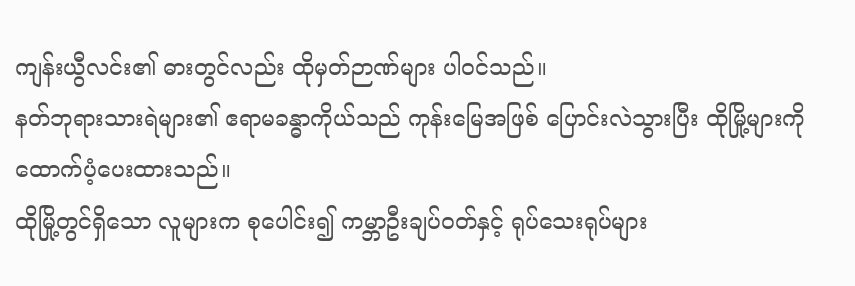ကျန်းယွီလင်း၏ ဓားတွင်လည်း ထိုမှတ်ဉာဏ်များ ပါဝင်သည်။
နတ်ဘုရားသားရဲများ၏ ဧရာမခန္ဓာကိုယ်သည် ကုန်းမြေအဖြစ် ပြောင်းလဲသွားပြီး ထိုမြို့များကို ထောက်ပံ့ပေးထားသည်။
ထိုမြို့တွင်ရှိသော လူများက စုပေါင်း၍ ကမ္ဘာဦးချပ်ဝတ်နှင့် ရုပ်သေးရုပ်များ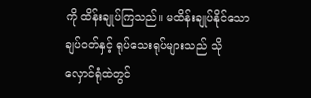ကို ထိန်းချုပ်ကြသည်။ မထိန်းချုပ်နိုင်သော ချပ်ဝတ်နှင့် ရုပ်သေးရုပ်များသည် သိုလှောင်ရုံထဲတွင်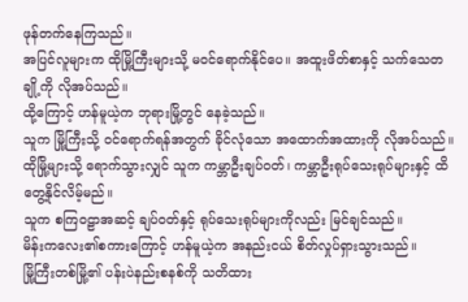ဖုန်တက်နေကြသည်။
အပြင်လူများက ထိုမြို့ကြီးများသို့ မဝင်ရောက်နိုင်ပေ။ အထူးဖိတ်စာနှင့် သက်သေတချို့ကို လိုအပ်သည်။
ထို့ကြောင့် ဟန်မူယဲ့က ဘုရားမြို့တွင် နေခဲ့သည်။
သူက မြို့ကြီးသို့ ဝင်ရောက်ရန်အတွက် ခိုင်လုံသော အထောက်အထားကို လိုအပ်သည်။
ထိုမြို့များသို့ ရောက်သွားလျှင် သူက ကမ္ဘာဦးချပ်ဝတ်၊ ကမ္ဘာဦးရုပ်သေးရုပ်များနှင့် ထိတွေ့နိုင်လိမ့်မည်။
သူက စကြဝဠာအဆင့် ချပ်ဝတ်နှင့် ရုပ်သေးရုပ်များကိုလည်း မြင်ချင်သည်။
မိန်းကလေး၏စကားကြောင့် ဟန်မူယဲ့က အနည်းငယ် စိတ်လှုပ်ရှားသွားသည်။
မြို့ကြီးတစ်မြို့၏ ပန်းပဲနည်းစနစ်ကို သတိထား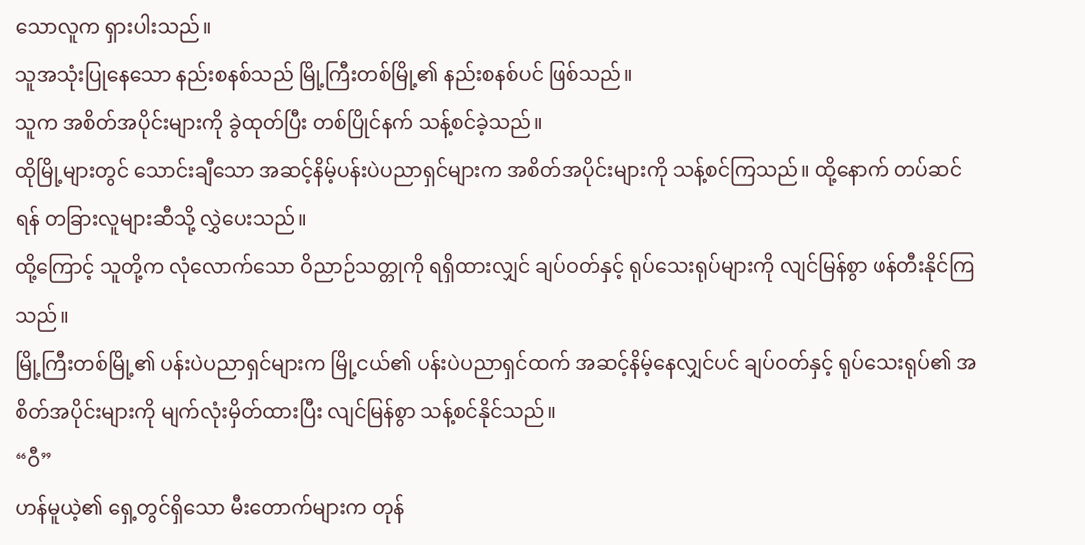သောလူက ရှားပါးသည်။
သူအသုံးပြုနေသော နည်းစနစ်သည် မြို့ကြီးတစ်မြို့၏ နည်းစနစ်ပင် ဖြစ်သည်။
သူက အစိတ်အပိုင်းများကို ခွဲထုတ်ပြီး တစ်ပြိုင်နက် သန့်စင်ခဲ့သည်။
ထိုမြို့များတွင် သောင်းချီသော အဆင့်နိမ့်ပန်းပဲပညာရှင်များက အစိတ်အပိုင်းများကို သန့်စင်ကြသည်။ ထို့နောက် တပ်ဆင်ရန် တခြားလူများဆီသို့ လွှဲပေးသည်။
ထို့ကြောင့် သူတို့က လုံလောက်သော ဝိညာဉ်သတ္တုကို ရရှိထားလျှင် ချပ်ဝတ်နှင့် ရုပ်သေးရုပ်များကို လျင်မြန်စွာ ဖန်တီးနိုင်ကြသည်။
မြို့ကြီးတစ်မြို့၏ ပန်းပဲပညာရှင်များက မြို့ငယ်၏ ပန်းပဲပညာရှင်ထက် အဆင့်နိမ့်နေလျှင်ပင် ချပ်ဝတ်နှင့် ရုပ်သေးရုပ်၏ အစိတ်အပိုင်းများကို မျက်လုံးမှိတ်ထားပြီး လျင်မြန်စွာ သန့်စင်နိုင်သည်။
“ဝီ”
ဟန်မူယဲ့၏ ရှေ့တွင်ရှိသော မီးတောက်များက တုန်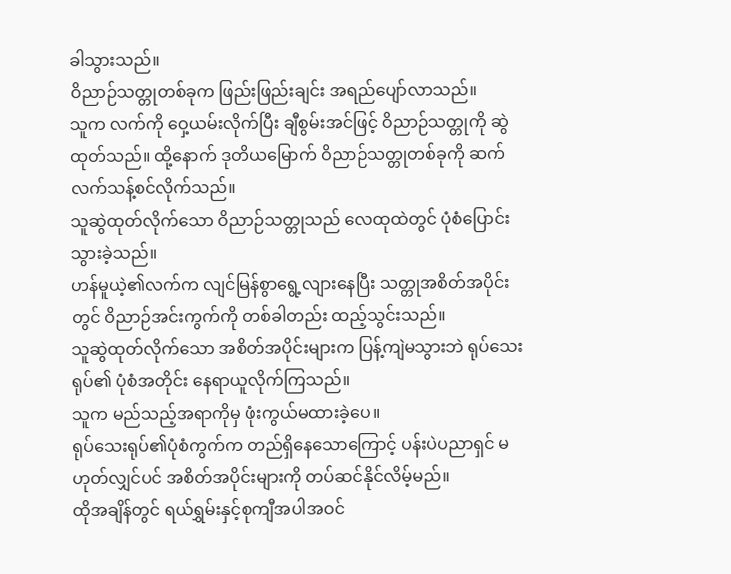ခါသွားသည်။
ဝိညာဉ်သတ္တုတစ်ခုက ဖြည်းဖြည်းချင်း အရည်ပျော်လာသည်။
သူက လက်ကို ဝှေ့ယမ်းလိုက်ပြီး ချီစွမ်းအင်ဖြင့် ဝိညာဉ်သတ္တုကို ဆွဲထုတ်သည်။ ထို့နောက် ဒုတိယမြောက် ဝိညာဉ်သတ္တုတစ်ခုကို ဆက်လက်သန့်စင်လိုက်သည်။
သူဆွဲထုတ်လိုက်သော ဝိညာဉ်သတ္တုသည် လေထုထဲတွင် ပုံစံပြောင်းသွားခဲ့သည်။
ဟန်မူယဲ့၏လက်က လျင်မြန်စွာရွေ့လျားနေပြီး သတ္တုအစိတ်အပိုင်းတွင် ဝိညာဉ်အင်းကွက်ကို တစ်ခါတည်း ထည့်သွင်းသည်။
သူဆွဲထုတ်လိုက်သော အစိတ်အပိုင်းများက ပြန့်ကျဲမသွားဘဲ ရုပ်သေးရုပ်၏ ပုံစံအတိုင်း နေရာယူလိုက်ကြသည်။
သူက မည်သည့်အရာကိုမှ ဖုံးကွယ်မထားခဲ့ပေ။
ရုပ်သေးရုပ်၏ပုံစံကွက်က တည်ရှိနေသောကြောင့် ပန်းပဲပညာရှင် မဟုတ်လျှင်ပင် အစိတ်အပိုင်းများကို တပ်ဆင်နိုင်လိမ့်မည်။
ထိုအချိန်တွင် ရယ်ရွှမ်းနှင့်စုကျီအပါအဝင်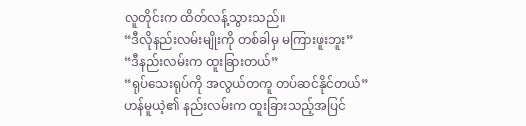လူတိုင်းက ထိတ်လန့်သွားသည်။
“ဒီလိုနည်းလမ်းမျိုးကို တစ်ခါမှ မကြားဖူးဘူး”
“ဒီနည်းလမ်းက ထူးခြားတယ်”
“ရုပ်သေးရုပ်ကို အလွယ်တကူ တပ်ဆင်နိုင်တယ်”
ဟန်မူယဲ့၏ နည်းလမ်းက ထူးခြားသည့်အပြင်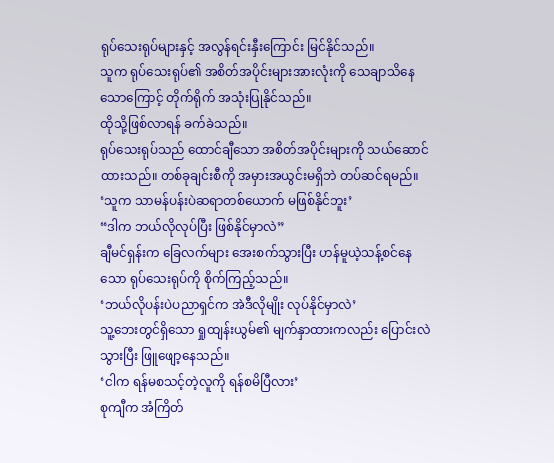ရုပ်သေးရုပ်များနှင့် အလွန်ရင်းနှီးကြောင်း မြင်နိုင်သည်။
သူက ရုပ်သေးရုပ်၏ အစိတ်အပိုင်းများအားလုံးကို သေချာသိနေသောကြောင့် တိုက်ရိုက် အသုံးပြုနိုင်သည်။
ထိုသို့ဖြစ်လာရန် ခက်ခဲသည်။
ရုပ်သေးရုပ်သည် ထောင်ချီသော အစိတ်အပိုင်းများကို သယ်ဆောင်ထားသည်။ တစ်ခုချင်းစီကို အမှားအယွင်းမရှိဘဲ တပ်ဆင်ရမည်။
‘သူက သာမန်ပန်းပဲဆရာတစ်ယောက် မဖြစ်နိုင်ဘူး’
“ဒါက ဘယ်လိုလုပ်ပြီး ဖြစ်နိုင်မှာလဲ”
ချီမင်ရှန်းက ခြေလက်များ အေးစက်သွားပြီး ဟန်မူယဲ့သန့်စင်နေသော ရုပ်သေးရုပ်ကို စိုက်ကြည့်သည်။
‘ဘယ်လိုပန်းပဲပညာရှင်က အဲဒီလိုမျိုး လုပ်နိုင်မှာလဲ’
သူ့ဘေးတွင်ရှိသော ရှုထျန်းယွမ်၏ မျက်နှာထားကလည်း ပြောင်းလဲသွားပြီး ဖြူဖျော့နေသည်။
‘ငါက ရန်မစသင့်တဲ့လူကို ရန်စမိပြီလား’
စုကျီက အံကြိတ်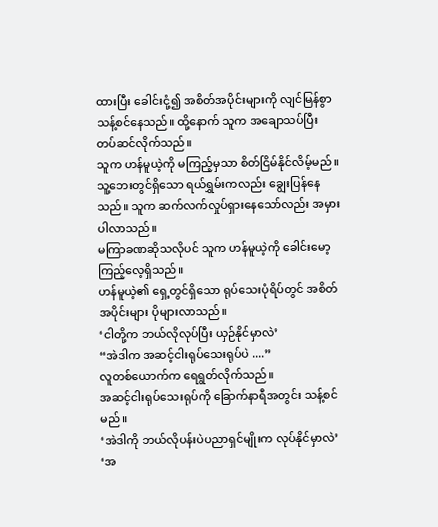ထားပြီး ခေါင်းငုံ့၍ အစိတ်အပိုင်းများကို လျင်မြန်စွာ သန့်စင်နေသည်။ ထို့နောက် သူက အချောသပ်ပြီး တပ်ဆင်လိုက်သည်။
သူက ဟန်မူယဲ့ကို မကြည့်မှသာ စိတ်ငြိမ်နိုင်လိမ့်မည်။
သူ့ဘေးတွင်ရှိသော ရယ်ရွှမ်းကလည်း ချွေးပြန်နေသည်။ သူက ဆက်လက်လှုပ်ရှားနေသော်လည်း အမှားပါလာသည်။
မကြာခဏဆိုသလိုပင် သူက ဟန်မူယဲ့ကို ခေါင်းမော့ကြည့်လေ့ရှိသည်။
ဟန်မူယဲ့၏ ရှေ့တွင်ရှိသော ရုပ်သေးပုံရိပ်တွင် အစိတ်အပိုင်းများ ပိုများလာသည်။
‘ငါတို့က ဘယ်လိုလုပ်ပြီး ယှဉ်နိုင်မှာလဲ’
“အဲဒါက အဆင့်ငါးရုပ်သေးရုပ်ပဲ ....”
လူတစ်ယောက်က ရေရွတ်လိုက်သည်။
အဆင့်ငါးရုပ်သေးရုပ်ကို ခြောက်နာရီအတွင်း သန့်စင်မည်။
‘အဲဒါကို ဘယ်လိုပန်းပဲပညာရှင်မျိုးက လုပ်နိုင်မှာလဲ’
‘အ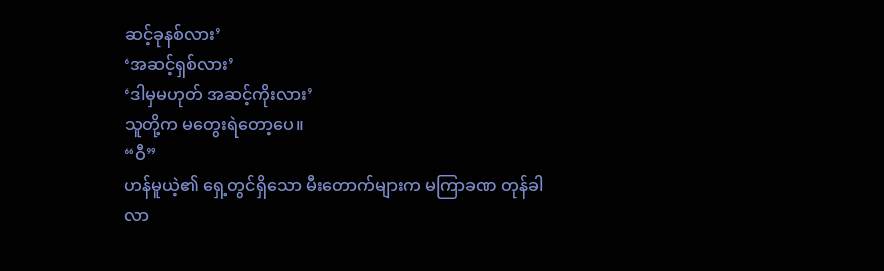ဆင့်ခုနစ်လား’
‘အဆင့်ရှစ်လား’
‘ဒါမှမဟုတ် အဆင့်ကိုးလား’
သူတို့က မတွေးရဲတော့ပေ။
“ဝီ”
ဟန်မူယဲ့၏ ရှေ့တွင်ရှိသော မီးတောက်များက မကြာခဏ တုန်ခါလာ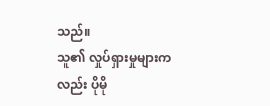သည်။
သူ၏ လှုပ်ရှားမှုများကလည်း ပိုမို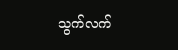သွက်လက်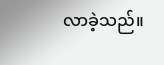လာခဲ့သည်။